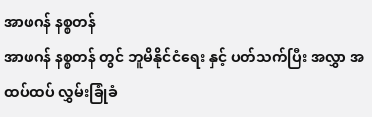အာဖဂန် နစ္စတန်
အာဖဂန် နစ္စတန် တွင် ဘူမိနိုင်ငံရေး နှင့် ပတ်သက်ပြီး အလွှာ အထပ်ထပ် လွှမ်းခြုံခံ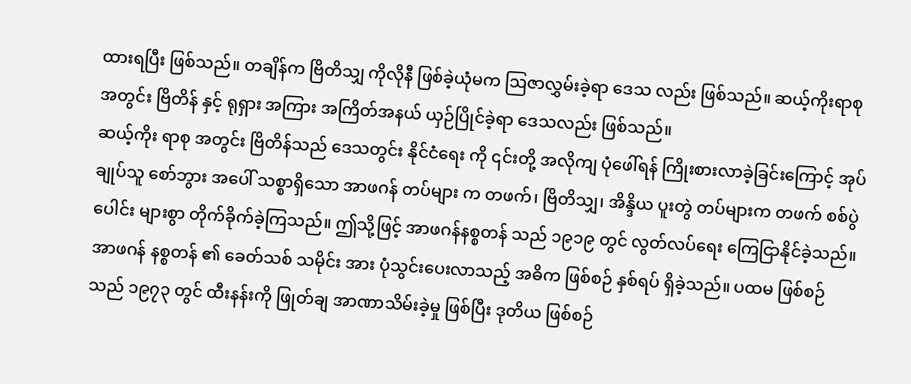ထားရပြီး ဖြစ်သည်။ တချိန်က ဗြိတိသျှ ကိုလိုနီ ဖြစ်ခဲ့ယုံမက ဩဇာလွှမ်းခဲ့ရာ ဒေသ လည်း ဖြစ်သည်။ ဆယ့်ကိုးရာစု အတွင်း ဗြိတိန် နှင့် ရုရှား အကြား အကြိတ်အနယ် ယှဉ်ပြိုင်ခဲ့ရာ ဒေသလည်း ဖြစ်သည်။
ဆယ့်ကိုး ရာစု အတွင်း ဗြိတိန်သည် ဒေသတွင်း နိုင်ငံရေး ကို ၎င်းတို့ အလိုကျ ပုံဖေါ်ရန် ကြိုးစားလာခဲ့ခြင်းကြောင့် အုပ်ချုပ်သူ စော်ဘွား အပေါ် သစ္စာရှိသော အာဖဂန် တပ်များ က တဖက်၊ ဗြိတိသျှ၊ အိန္ဒိယ ပူးတွဲ တပ်များက တဖက် စစ်ပွဲ ပေါင်း များစွာ တိုက်ခိုက်ခဲ့ကြသည်။ ဤသို့ဖြင့် အာဖဂန်နစ္စတန် သည် ၁၉၁၉ တွင် လွတ်လပ်ရေး ကြေငြာနိုင်ခဲ့သည်။
အာဖဂန် နစ္စတန် ၏ ခေတ်သစ် သမိုင်း အား ပုံသွင်းပေးလာသည့် အဓိက ဖြစ်စဉ် နှစ်ရပ် ရှိခဲ့သည်။ ပထမ ဖြစ်စဉ် သည် ၁၉၇၃ တွင် ထီးနန်းကို ဖြုတ်ချ အာဏာသိမ်းခဲ့မှု ဖြစ်ပြီး ဒုတိယ ဖြစ်စဉ်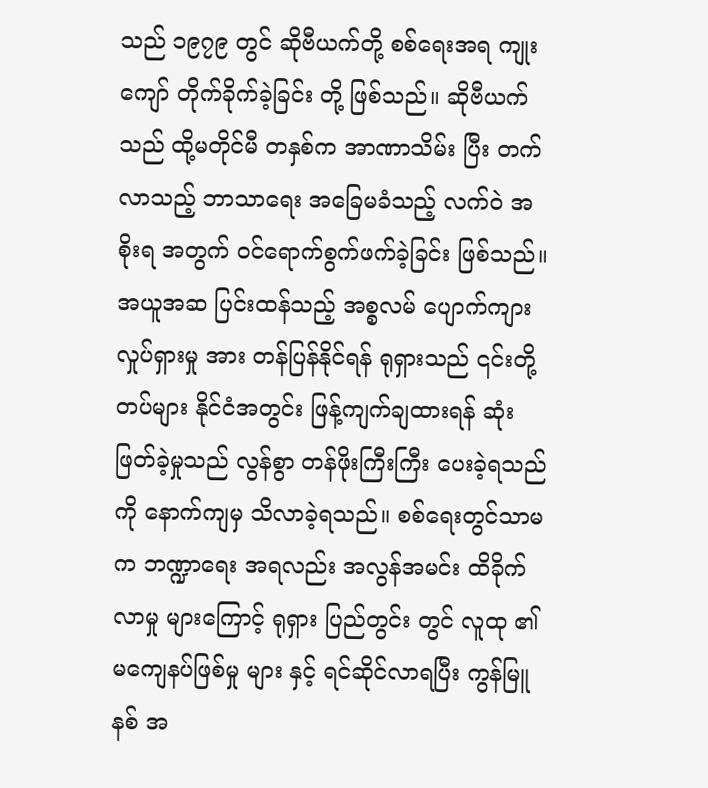သည် ၁၉၇၉ တွင် ဆိုဗီယက်တို့ စစ်ရေးအရ ကျုးကျော် တိုက်ခိုက်ခဲ့ခြင်း တို့ ဖြစ်သည်။ ဆိုဗီယက်သည် ထို့မတိုင်မီ တနှစ်က အာဏာသိမ်း ပြီး တက်လာသည့် ဘာသာရေး အခြေမခံသည့် လက်ဝဲ အစိုးရ အတွက် ဝင်ရောက်စွက်ဖက်ခဲ့ခြင်း ဖြစ်သည်။
အယူအဆ ပြင်းထန်သည့် အစ္စလမ် ပျောက်ကျား လှုပ်ရှားမှု အား တန်ပြန်နိုင်ရန် ရုရှားသည် ၎င်းတို့ တပ်များ နိုင်ငံအတွင်း ဖြန့်ကျက်ချထားရန် ဆုံးဖြတ်ခဲ့မှုသည် လွန်စွာ တန်ဖိုးကြီးကြီး ပေးခဲ့ရသည်ကို နောက်ကျမှ သိလာခဲ့ရသည်။ စစ်ရေးတွင်သာမက ဘဏ္ဍာရေး အရလည်း အလွန်အမင်း ထိခိုက်လာမှု များကြောင့် ရုရှား ပြည်တွင်း တွင် လူထု ၏ မကျေနပ်ဖြစ်မှု များ နှင့် ရင်ဆိုင်လာရပြီး ကွန်မြူနစ် အ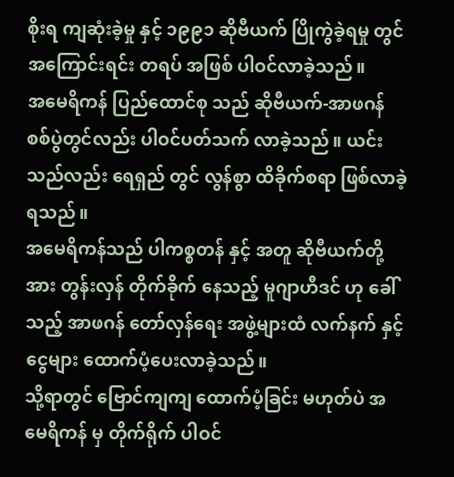စိုးရ ကျဆုံးခဲ့မှု နှင့် ၁၉၉၁ ဆိုဗီယက် ပြိုကွဲခဲ့ရမှု တွင် အကြောင်းရင်း တရပ် အဖြစ် ပါဝင်လာခဲ့သည်။
အမေရိကန် ပြည်ထောင်စု သည် ဆိုဗီယက်-အာဖဂန် စစ်ပွဲတွင်လည်း ပါဝင်ပတ်သက် လာခဲ့သည်။ ယင်းသည်လည်း ရေရှည် တွင် လွန်စွာ ထိခိုက်စရာ ဖြစ်လာခဲ့ရသည်။
အမေရိကန်သည် ပါကစ္စတန် နှင့် အတူ ဆိုဗီယက်တို့အား တွန်းလှန် တိုက်ခိုက် နေသည့် မူဂျာဟီဒင် ဟု ခေါ်သည့် အာဖဂန် တော်လှန်ရေး အဖွဲ့များထံ လက်နက် နှင့် ငွေများ ထောက်ပံ့ပေးလာခဲ့သည်။
သို့ရာတွင် ဗြောင်ကျကျ ထောက်ပံ့ခြင်း မဟုတ်ပဲ အမေရိကန် မှ တိုက်ရိုက် ပါဝင်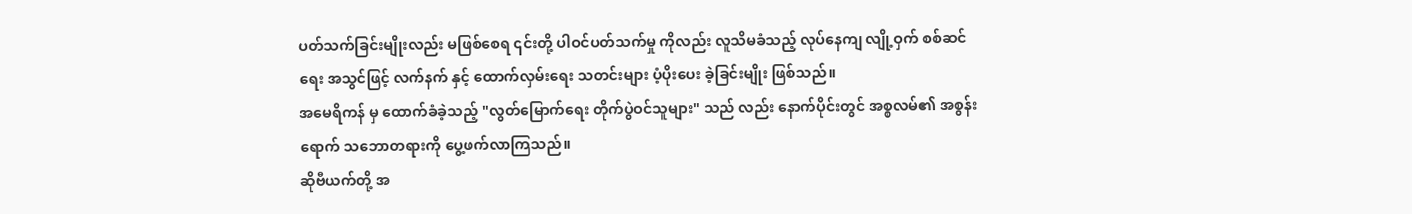ပတ်သက်ခြင်းမျိုးလည်း မဖြစ်စေရ ၎င်းတို့ ပါဝင်ပတ်သက်မှု ကိုလည်း လူသိမခံသည့် လုပ်နေကျ လျို့ဝှက် စစ်ဆင်ရေး အသွင်ဖြင့် လက်နက် နှင့် ထောက်လှမ်းရေး သတင်းများ ပံ့ပိုးပေး ခဲ့ခြင်းမျိုး ဖြစ်သည်။
အမေရိကန် မှ ထောက်ခံခဲ့သည့် "လွတ်မြောက်ရေး တိုက်ပွဲဝင်သူများ" သည် လည်း နောက်ပိုင်းတွင် အစ္စလမ်၏ အစွန်းရောက် သဘောတရားကို ပွေ့ဖက်လာကြသည်။
ဆိုဗီယက်တို့ အ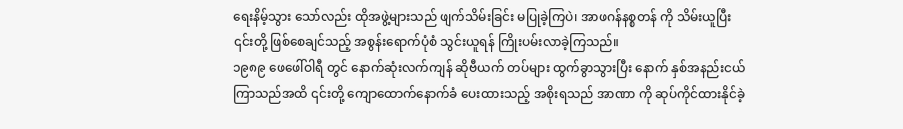ရေးနိမ့်သွား သော်လည်း ထိုအဖွဲ့များသည် ဖျက်သိမ်းခြင်း မပြုခဲ့ကြပဲ၊ အာဖဂန်နစ္စတန် ကို သိမ်းယူပြီး ၎င်းတို့ ဖြစ်စေချင်သည့် အစွန်းရောက်ပုံစံ သွင်းယူရန် ကြိုးပမ်းလာခဲ့ကြသည်။
၁၉၈၉ ဖေဖေါ်ဝါရီ တွင် နောက်ဆုံးလက်ကျန် ဆိုဗီယက် တပ်များ ထွက်ခွာသွားပြီး နောက် နှစ်အနည်းငယ် ကြာသည်အထိ ၎င်းတို့ ကျောထောက်နောက်ခံ ပေးထားသည့် အစိုးရသည် အာဏာ ကို ဆုပ်ကိုင်ထားနိုင်ခဲ့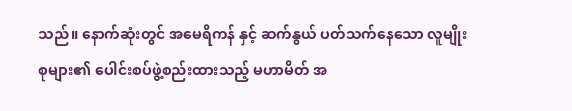သည်။ နောက်ဆုံးတွင် အမေရိကန် နှင့် ဆက်နွယ် ပတ်သက်နေသော လူမျိုးစုများ၏ ပေါင်းစပ်ဖွဲ့စည်းထားသည့် မဟာမိတ် အ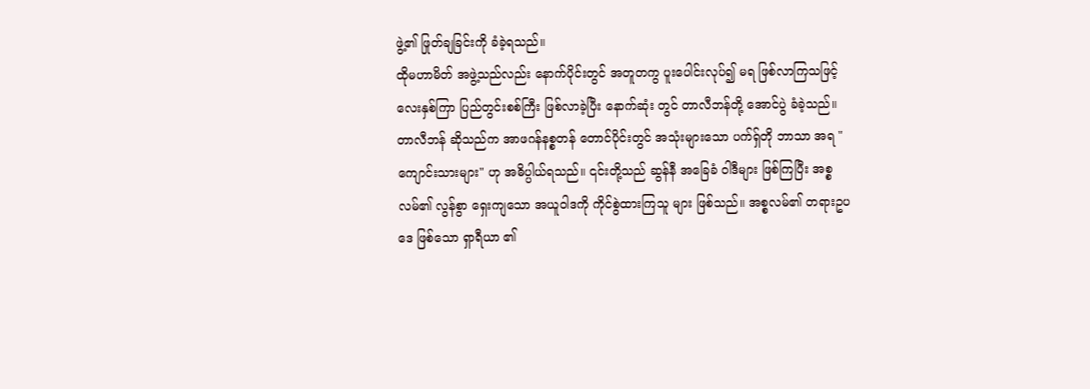ဖွဲ့၏ ဖြုတ်ချခြင်းကို ခံခဲ့ရသည်။
ထိုမဟာမိတ် အဖွဲ့သည်လည်း နောက်ပိုင်းတွင် အတူတကွ ပူးပေါင်းလုပ်၍ မရ ဖြစ်လာကြသဖြင့် လေးနှစ်ကြာ ပြည်တွင်းစစ်ကြီး ဖြစ်လာခဲ့ပြီး နောက်ဆုံး တွင် တာလီဘန်တို့ အောင်ပွဲ ခံခဲ့သည်။
တာလီဘန် ဆိုသည်က အာဖဂန်နစ္စတန် တောင်ပိုင်းတွင် အသုံးများသော ပက်ရှ်တို ဘာသာ အရ "ကျောင်းသားများ" ဟု အဓိပ္ပါယ်ရသည်။ ၎င်းတို့သည် ဆွန်နီ အခြေခံ ဝါဒီများ ဖြစ်ကြပြီး အစ္စလမ်၏ လွန်စွာ ရှေးကျသော အယူဝါဒကို ကိုင်စွဲထားကြသူ များ ဖြစ်သည်။ အစ္စလမ်၏ တရားဥပဒေ ဖြစ်သော ရှာရီယာ ၏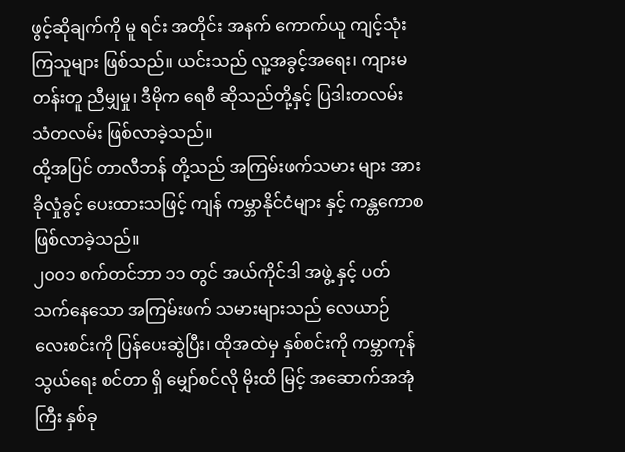ဖွင့်ဆိုချက်ကို မူ ရင်း အတိုင်း အနက် ကောက်ယူ ကျင့်သုံးကြသူများ ဖြစ်သည်။ ယင်းသည် လူ့အခွင့်အရေး၊ ကျားမ တန်းတူ ညီမျှမှု၊ ဒီမိုက ရေစီ ဆိုသည်တို့နှင့် ပြဒါးတလမ်း သံတလမ်း ဖြစ်လာခဲ့သည်။
ထို့အပြင် တာလီဘန် တို့သည် အကြမ်းဖက်သမား များ အား ခိုလှုံခွင့် ပေးထားသဖြင့် ကျန် ကမ္ဘာနိုင်ငံများ နှင့် ကန္တကောစ ဖြစ်လာခဲ့သည်။
၂၀၀၁ စက်တင်ဘာ ၁၁ တွင် အယ်ကိုင်ဒါ အဖွဲ့ နှင့် ပတ်သက်နေသော အကြမ်းဖက် သမားများသည် လေယာဉ် လေးစင်းကို ပြန်ပေးဆွဲပြီး၊ ထိုအထဲမှ နှစ်စင်းကို ကမ္ဘာကုန်သွယ်ရေး စင်တာ ရှိ မျှော်စင်လို မိုးထိ မြင့် အဆောက်အအုံ ကြီး နှစ်ခု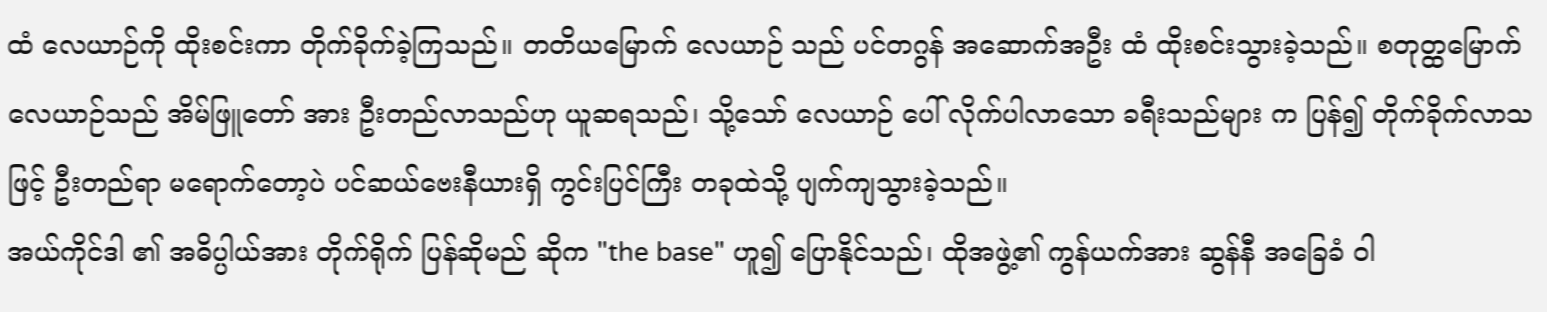ထံ လေယာဉ်ကို ထိုးစင်းကာ တိုက်ခိုက်ခဲ့ကြသည်။ တတိယမြောက် လေယာဉ် သည် ပင်တဂွန် အဆောက်အဦး ထံ ထိုးစင်းသွားခဲ့သည်။ စတုတ္ထမြောက် လေယာဉ်သည် အိမ်ဖြူတော် အား ဦးတည်လာသည်ဟု ယူဆရသည်၊ သို့သော် လေယာဉ် ပေါ် လိုက်ပါလာသော ခရီးသည်များ က ပြန်၍ တိုက်ခိုက်လာသဖြင့် ဦးတည်ရာ မရောက်တော့ပဲ ပင်ဆယ်ဗေးနီယားရှိ ကွင်းပြင်ကြီး တခုထဲသို့ ပျက်ကျသွားခဲ့သည်။
အယ်ကိုင်ဒါ ၏ အဓိပ္ပါယ်အား တိုက်ရိုက် ပြန်ဆိုမည် ဆိုက "the base" ဟူ၍ ပြောနိုင်သည်၊ ထိုအဖွဲ့၏ ကွန်ယက်အား ဆွန်နီ အခြေခံ ဝါ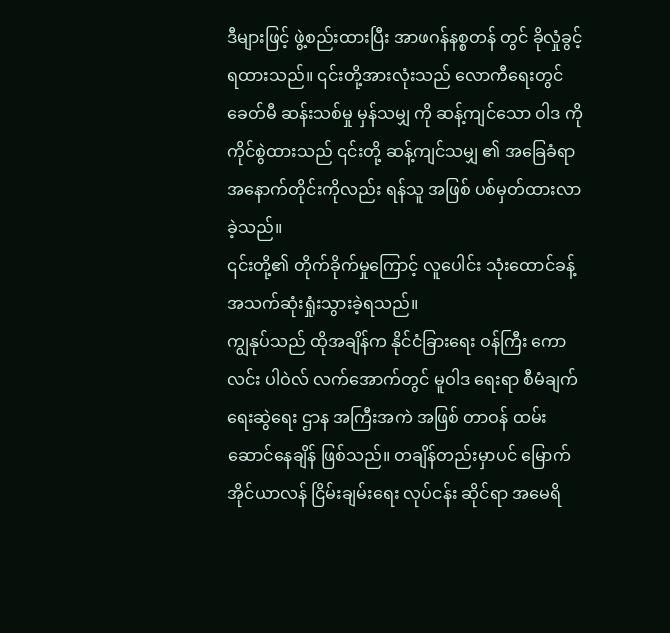ဒီများဖြင့် ဖွဲ့စည်းထားပြီး အာဖဂန်နစ္စတန် တွင် ခိုလှုံခွင့် ရထားသည်။ ၎င်းတို့အားလုံးသည် လောကီရေးတွင် ခေတ်မီ ဆန်းသစ်မှု မှန်သမျှ ကို ဆန့်ကျင်သော ဝါဒ ကို ကိုင်စွဲထားသည် ၎င်းတို့ ဆန့်ကျင်သမျှ ၏ အခြေခံရာ အနောက်တိုင်းကိုလည်း ရန်သူ အဖြစ် ပစ်မှတ်ထားလာခဲ့သည်။
၎င်းတို့၏ တိုက်ခိုက်မှုကြောင့် လူပေါင်း သုံးထောင်ခန့် အသက်ဆုံးရှုံးသွားခဲ့ရသည်။
ကျွနုပ်သည် ထိုအချိန်က နိုင်ငံခြားရေး ဝန်ကြီး ကောလင်း ပါဝဲလ် လက်အောက်တွင် မူဝါဒ ရေးရာ စီမံချက် ရေးဆွဲရေး ဌာန အကြီးအကဲ အဖြစ် တာဝန် ထမ်းဆောင်နေချိန် ဖြစ်သည်။ တချိန်တည်းမှာပင် မြောက်အိုင်ယာလန် ငြိမ်းချမ်းရေး လုပ်ငန်း ဆိုင်ရာ အမေရိ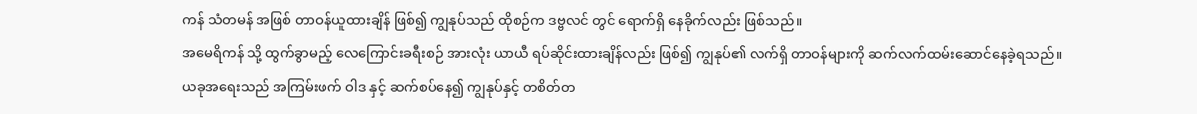ကန် သံတမန် အဖြစ် တာဝန်ယူထားချိန် ဖြစ်၍ ကျွနုပ်သည် ထိုစဉ်က ဒဗ္ဗလင် တွင် ရောက်ရှိ နေခိုက်လည်း ဖြစ်သည်။
အမေရိကန် သို့ ထွက်ခွာမည့် လေကြောင်းခရီးစဉ် အားလုံး ယာယီ ရပ်ဆိုင်းထားချိန်လည်း ဖြစ်၍ ကျွနုပ်၏ လက်ရှိ တာဝန်များကို ဆက်လက်ထမ်းဆောင်နေခဲ့ရသည်။ ယခုအရေးသည် အကြမ်းဖက် ဝါဒ နှင့် ဆက်စပ်နေ၍ ကျွနုပ်နှင့် တစိတ်တ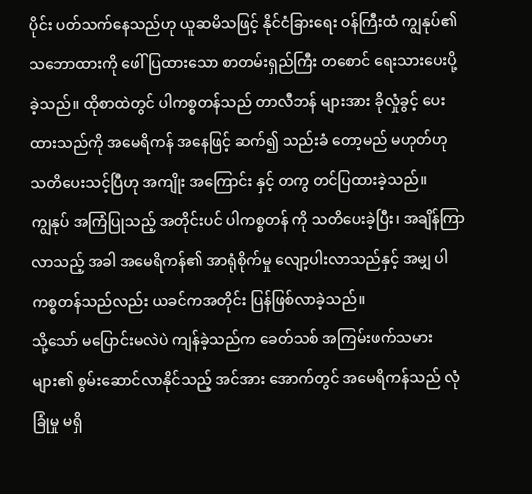ပိုင်း ပတ်သက်နေသည်ဟု ယူဆမိသဖြင့် နိုင်ငံခြားရေး ဝန်ကြီးထံ ကျွနုပ်၏ သဘောထားကို ဖေါ်ပြထားသော စာတမ်းရှည်ကြီး တစောင် ရေးသားပေးပို့ခဲ့သည်။ ထိုစာထဲတွင် ပါကစ္စတန်သည် တာလီဘန် များအား ခိုလှုံခွင့် ပေးထားသည်ကို အမေရိကန် အနေဖြင့် ဆက်၍ သည်းခံ တော့မည် မဟုတ်ဟု သတိပေးသင့်ပြီဟု အကျိုး အကြောင်း နှင့် တကွ တင်ပြထားခဲ့သည်။
ကျွနုပ် အကြံပြုသည့် အတိုင်းပင် ပါကစ္စတန် ကို သတိပေးခဲ့ပြီး၊ အချိန်ကြာလာသည့် အခါ အမေရိကန်၏ အာရုံစိုက်မှု လျော့ပါးလာသည်နှင့် အမျှ ပါကစ္စတန်သည်လည်း ယခင်ကအတိုင်း ပြန်ဖြစ်လာခဲ့သည်။
သို့သော် မပြောင်းမလဲပဲ ကျန်ခဲ့သည်က ခေတ်သစ် အကြမ်းဖက်သမားများ၏ စွမ်းဆောင်လာနိုင်သည့် အင်အား အောက်တွင် အမေရိကန်သည် လုံခြုံမှု မရှိ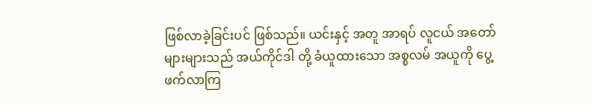ဖြစ်လာခဲ့ခြင်းပင် ဖြစ်သည်။ ယင်းနှင့် အတူ အာရပ် လူငယ် အတော်များများသည် အယ်ကိုင်ဒါ တို့ ခံယူထားသော အစ္စလမ် အယူကို ပွေ့ဖက်လာကြ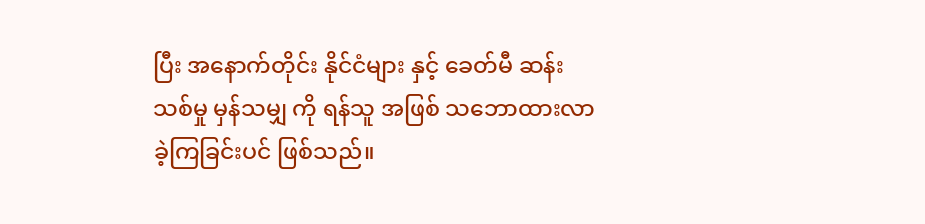ပြီး အနောက်တိုင်း နိုင်ငံများ နှင့် ခေတ်မီ ဆန်းသစ်မှု မှန်သမျှ ကို ရန်သူ အဖြစ် သဘောထားလာခဲ့ကြခြင်းပင် ဖြစ်သည်။